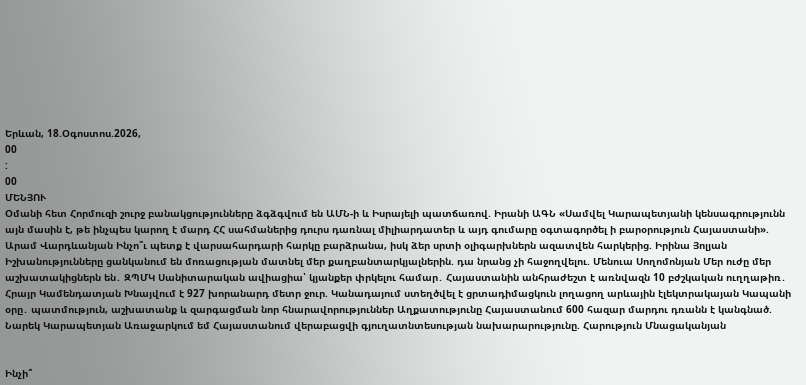Երևան, 18.Օգոստոս.2026,
00
:
00
ՄԵՆՅՈՒ
Օմանի հետ Հորմուզի շուրջ բանակցությունները ձգձգվում են ԱՄՆ-ի և Իսրայելի պատճառով. Իրանի ԱԳՆ «Սամվել Կարապետյանի կենսագրությունն այն մասին է, թե ինչպես կարող է մարդ ՀՀ սահմաներից դուրս դառնալ միլիարդատեր և այդ գումարը օգտագործել ի բարօրություն Հայաստանի». Արամ Վարդևանյան Ինչո՞ւ պետք է վարսահարդարի հարկը բարձրանա, իսկ ձեր սրտի օլիգարխներն ազատվեն հարկերից. Իրինա Յոլյան Իշխանությունները ցանկանում են մոռացության մատնել մեր քաղբանտարկյալներին. դա նրանց չի հաջողվելու. Մենուա Սողոմոնյան Մեր ուժը մեր աշխատակիցներն են․ ԶՊՄԿ Սանիտարական ավիացիա՝ կյանքեր փրկելու համար․ Հայաստանին անհրաժեշտ է առնվազն 10 բժշկական ուղղաթիռ․ Հրայր Կամենդատյան Խնայվում է 927 խորանարդ մետր ջուր. Կանադայում ստեղծվել է ցրտադիմացկուն լողացող արևային էլեկտրակայան Կապանի օրը․ պատմություն, աշխատանք և զարգացման նոր հնարավորություններ Աղքատությունը Հայաստանում 600 հազար մարդու դռանն է կանգնած. Նարեկ Կարապետյան Առաջարկում եմ Հայաստանում վերաբացվի գյուղատնտեսության նախարարությունը. Հարություն Մնացականյան


Ինչի՞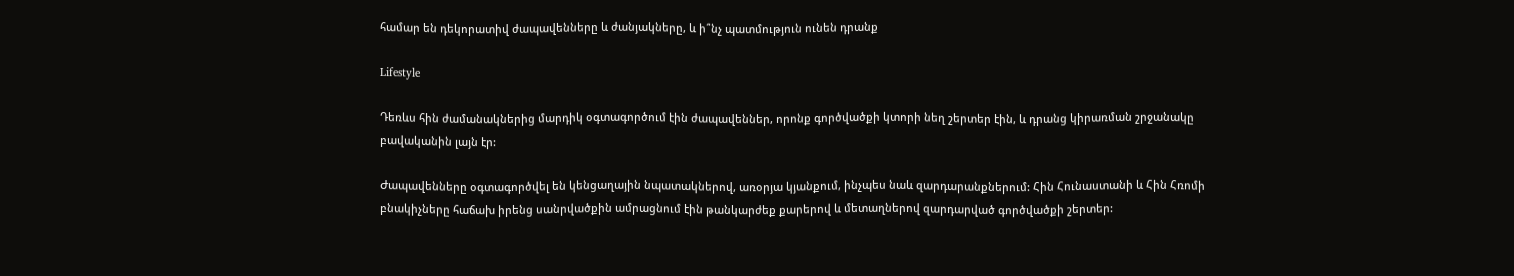համար են դեկորատիվ ժապավենները և ժանյակները, և ի՞նչ պատմություն ունեն դրանք

Lifestyle

Դեռևս հին ժամանակներից մարդիկ օգտագործում էին ժապավեններ, որոնք գործվածքի կտորի նեղ շերտեր էին, և դրանց կիրառման շրջանակը բավականին լայն էր:

Ժապավենները օգտագործվել են կենցաղային նպատակներով, առօրյա կյանքում, ինչպես նաև զարդարանքներում: Հին Հունաստանի և Հին Հռոմի բնակիչները հաճախ իրենց սանրվածքին ամրացնում էին թանկարժեք քարերով և մետաղներով զարդարված գործվածքի շերտեր: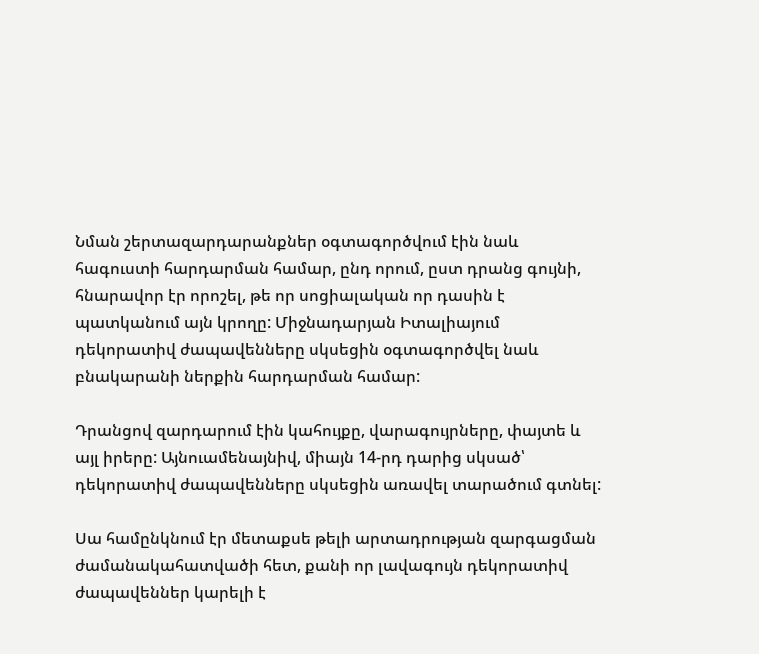Նման շերտազարդարանքներ օգտագործվում էին նաև հագուստի հարդարման համար, ընդ որում, ըստ դրանց գույնի, հնարավոր էր որոշել, թե որ սոցիալական որ դասին է պատկանում այն կրողը: Միջնադարյան Իտալիայում դեկորատիվ ժապավենները սկսեցին օգտագործվել նաև բնակարանի ներքին հարդարման համար:

Դրանցով զարդարում էին կահույքը, վարագույրները, փայտե և այլ իրերը: Այնուամենայնիվ, միայն 14-րդ դարից սկսած՝ դեկորատիվ ժապավենները սկսեցին առավել տարածում գտնել:

Սա համընկնում էր մետաքսե թելի արտադրության զարգացման ժամանակահատվածի հետ, քանի որ լավագույն դեկորատիվ ժապավեններ կարելի է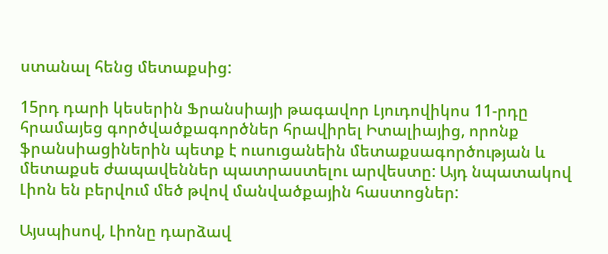ստանալ հենց մետաքսից:

15րդ դարի կեսերին Ֆրանսիայի թագավոր Լյուդովիկոս 11-րդը հրամայեց գործվածքագործներ հրավիրել Իտալիայից, որոնք ֆրանսիացիներին պետք է ուսուցանեին մետաքսագործության և մետաքսե ժապավեններ պատրաստելու արվեստը: Այդ նպատակով Լիոն են բերվում մեծ թվով մանվածքային հաստոցներ:

Այսպիսով, Լիոնը դարձավ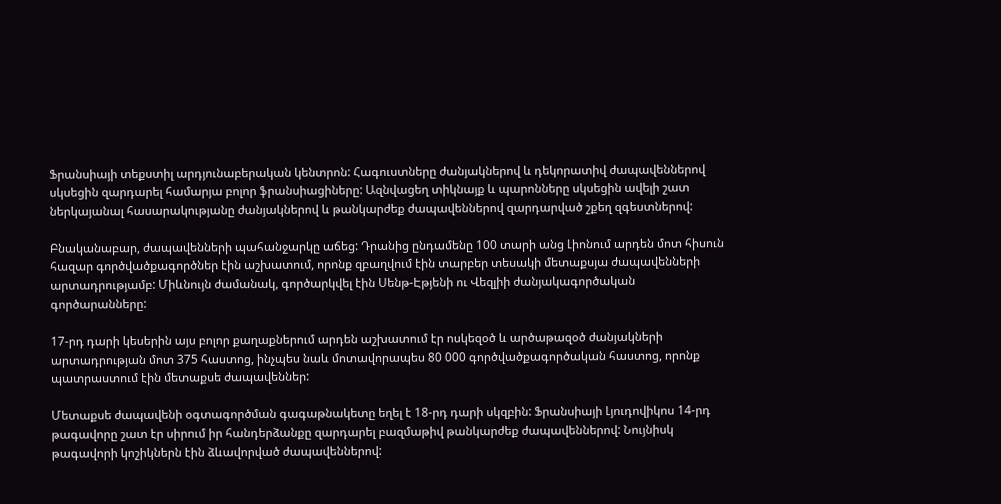Ֆրանսիայի տեքստիլ արդյունաբերական կենտրոն: Հագուստները ժանյակներով և դեկորատիվ ժապավեններով սկսեցին զարդարել համարյա բոլոր ֆրանսիացիները: Ազնվացեղ տիկնայք և պարոնները սկսեցին ավելի շատ ներկայանալ հասարակությանը ժանյակներով և թանկարժեք ժապավեններով զարդարված շքեղ զգեստներով:

Բնականաբար, ժապավենների պահանջարկը աճեց: Դրանից ընդամենը 100 տարի անց Լիոնում արդեն մոտ հիսուն հազար գործվածքագործներ էին աշխատում, որոնք զբաղվում էին տարբեր տեսակի մետաքսյա ժապավենների արտադրությամբ: Միևնույն ժամանակ, գործարկվել էին Սենթ-Էթյենի ու Վեզլիի ժանյակագործական գործարանները:

17-րդ դարի կեսերին այս բոլոր քաղաքներում արդեն աշխատում էր ոսկեզօծ և արծաթազօծ ժանյակների արտադրության մոտ 375 հաստոց, ինչպես նաև մոտավորապես 80 000 գործվածքագործական հաստոց, որոնք պատրաստում էին մետաքսե ժապավեններ:

Մետաքսե ժապավենի օգտագործման գագաթնակետը եղել է 18-րդ դարի սկզբին: Ֆրանսիայի Լյուդովիկոս 14-րդ թագավորը շատ էր սիրում իր հանդերձանքը զարդարել բազմաթիվ թանկարժեք ժապավեններով: Նույնիսկ թագավորի կոշիկներն էին ձևավորված ժապավեններով: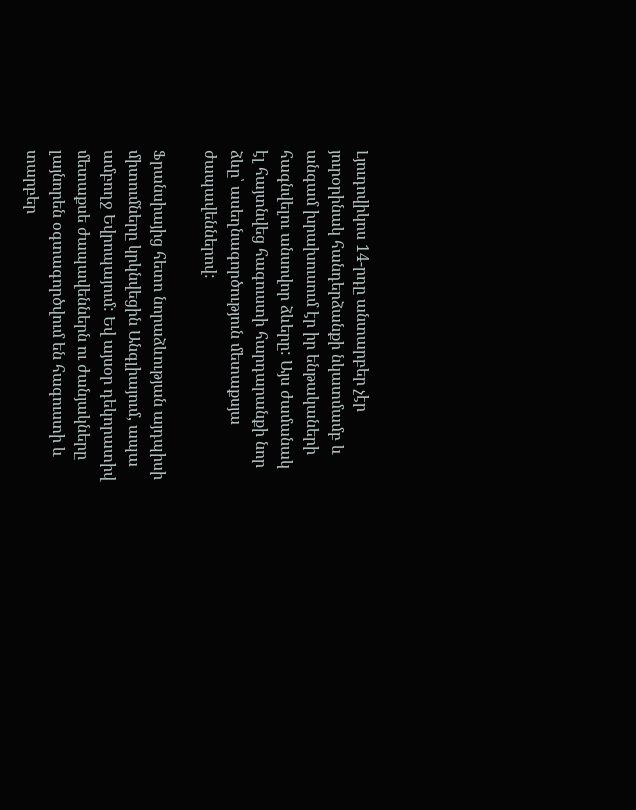Լյուդովիկոս 14-րդը անտարբեր չէր յուրօրինակ հանդերձանքի նկատմամբ և անգամ խրախուսում էր իր ենթակաների հագնվելու անսովոր ձևերը: Այս ժամանակ էլ հայտնվեց հագուստի հարդարանքի նոր ձևը՝ ասեղնագործություն մետաքսյա ժապավեններով:

Ֆրանսիայից հետո նորաձևության այդպիսի միտումները կրկնվեցին Անգլիայում, ապա ամբողջ Եվրոպայում: Եվ այսօր դեկորատիվ մետաքսե ժապավեններն ու ժանյակները լայնորեն օգտագործվում են հագուստի և տարբեր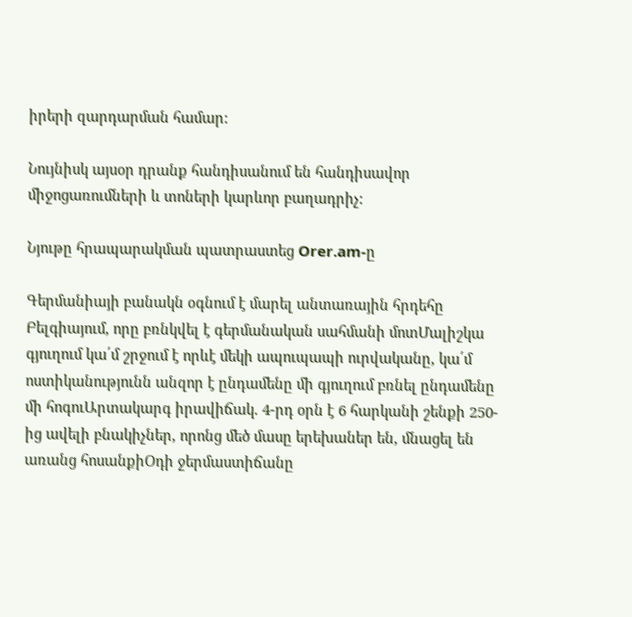իրերի զարդարման համար:

Նույնիսկ այսօր դրանք հանդիսանում են հանդիսավոր միջոցառումների և տոների կարևոր բաղադրիչ:

Նյութը հրապարակման պատրաստեց Orer.am-ը

Գերմանիայի բանակն օգնում է մարել անտառային հրդեհը Բելգիայում, որը բռնկվել է գերմանական սահմանի մոտՄալիշկա գյուղում կա՛մ շրջում է որևէ մեկի ապուպապի ուրվականը, կա՛մ ոստիկանությունն անզոր է ընդամենը մի գյուղում բռնել ընդամենը մի հոգուԱրտակարգ իրավիճակ. 4-րդ օրն է 6 հարկանի շենքի 250-ից ավելի բնակիչներ, որոնց մեծ մասը երեխաներ են, մնացել են առանց հոսանքիՕդի ջերմաստիճանը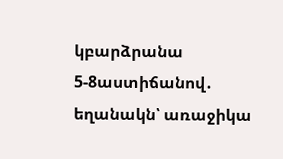կբարձրանա 5-8աստիճանով․ եղանակն՝ առաջիկա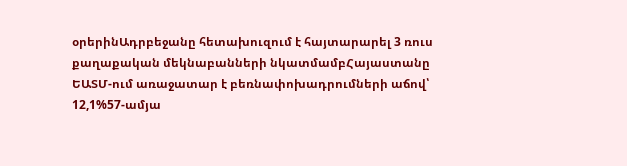օրերինԱդրբեջանը հետախուզում է հայտարարել 3 ռուս քաղաքական մեկնաբանների նկատմամբՀայաստանը ԵԱՏՄ-ում առաջատար է բեռնափոխադրումների աճով՝ 12,1%57-ամյա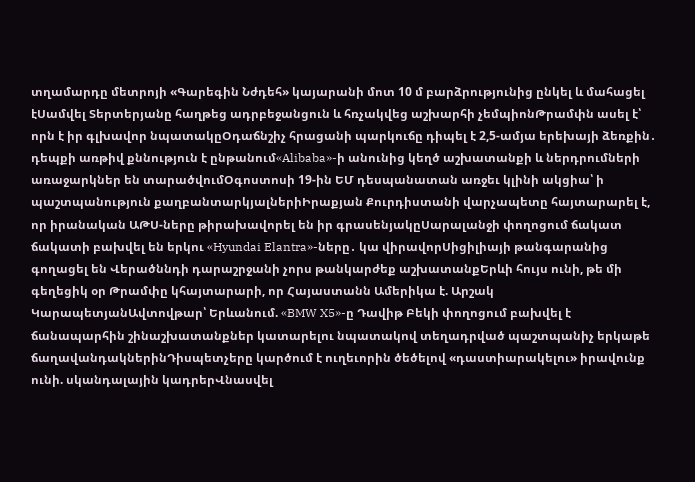տղամարդը մետրոյի «Գարեգին Նժդեհ» կայարանի մոտ 10 մ բարձրությունից ընկել և մահացել էՍամվել Տերտերյանը հաղթեց ադրբեջանցուն և հռչակվեց աշխարհի չեմպիոնԹրամփն ասել է՝ որն է իր գլխավոր նպատակըՕդաճնշիչ հրացանի պարկուճը դիպել է 2,5-ամյա երեխայի ձեռքին․ դեպքի առթիվ քննություն է ընթանում«Alibaba»-ի անունից կեղծ աշխատանքի և ներդրումների առաջարկներ են տարածվումՕգոստոսի 19-ին ԵՄ դեսպանատան առջեւ կլինի ակցիա՝ ի պաշտպանություն քաղբանտարկյալներիԻրաքյան Քուրդիստանի վարչապետը հայտարարել է, որ իրանական ԱԹՍ-ները թիրախավորել են իր գրասենյակըՍարալանջի փողոցում ճակատ ճակատի բախվել են երկու «Hyundai Elantra»-ները․ կա վիրավորՍիցիլիայի թանգարանից գողացել են Վերածննդի դարաշրջանի չորս թանկարժեք աշխատանքԵրևի հույս ունի, թե մի գեղեցիկ օր Թրամփը կհայտարարի, որ Հայաստանն Ամերիկա է. Արշակ ԿարապետյանԱվտովթար՝ Երևանում. «BMW X5»-ը Դավիթ Բեկի փողոցում բախվել է ճանապարհին շինաշխատանքներ կատարելու նպատակով տեղադրված պաշտպանիչ երկաթե ճաղավանդակներինԴիսպետչերը կարծում է ուղեւորին ծեծելով «դաստիարակելու» իրավունք ունի. սկանդալային կադրերՎնասվել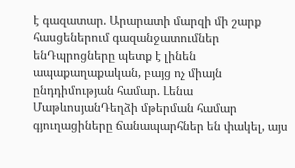է գազատար. Արարատի մարզի մի շարք հասցեներում գազանջատումներ ենԴպրոցները պետք է լինեն ապաքաղաքական, բայց ոչ միայն ընդդիմության համար. Լենա ՄաթևոսյանԴեղձի մթերման համար գյուղացիները ճանապարհներ են փակել, այս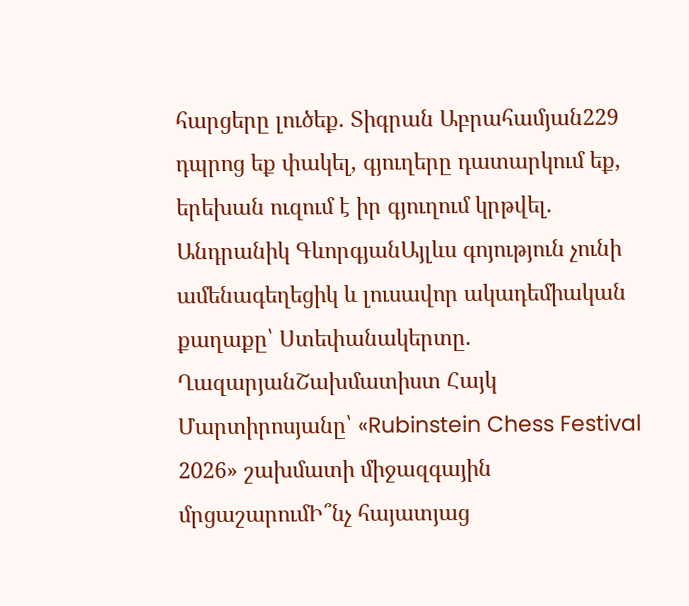հարցերը լուծեք. Տիգրան Աբրահամյան229 դպրոց եք փակել, գյուղերը դատարկում եք, երեխան ուզում է իր գյուղում կրթվել. Անդրանիկ ԳևորգյանԱյլևս գոյություն չունի ամենագեղեցիկ և լուսավոր ակադեմիական քաղաքը՝ Ստեփանակերտը. ՂազարյանՇախմատիստ Հայկ Մարտիրոսյանը՝ «Rubinstein Chess Festival 2026» շախմատի միջազգային մրցաշարումԻ՞նչ հայատյաց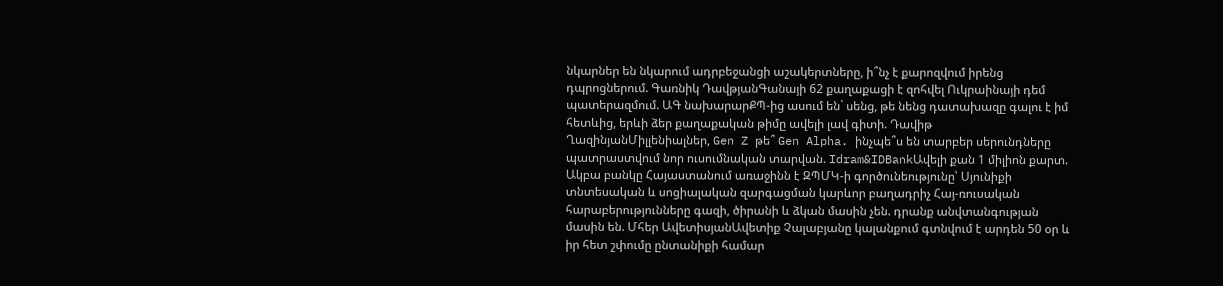նկարներ են նկարում ադրբեջանցի աշակերտները, ի՞նչ է քարոզվում իրենց դպրոցներում. Գառնիկ ԴավթյանԳանայի 62 քաղաքացի է զոհվել Ուկրաինայի դեմ պատերազմում. ԱԳ նախարարՔՊ-ից ասում են` սենց, թե նենց դատախազը գալու է իմ հետևից, երևի ձեր քաղաքական թիմը ավելի լավ գիտի. Դավիթ ՂազինյանՄիլլենիալներ, Gen Z թե՞ Gen Alpha. ինչպե՞ս են տարբեր սերունդները պատրաստվում նոր ուսումնական տարվան. Idram&IDBankԱվելի քան 1 միլիոն քարտ. Ակբա բանկը Հայաստանում առաջինն է ԶՊՄԿ-ի գործունեությունը՝ Սյունիքի տնտեսական և սոցիալական զարգացման կարևոր բաղադրիչ Հայ-ռուսական հարաբերությունները գազի, ծիրանի և ձկան մասին չեն. դրանք անվտանգության մասին են. Մհեր ԱվետիսյանԱվետիք Չալաբյանը կալանքում գտնվում է արդեն 50 օր և իր հետ շփումը ընտանիքի համար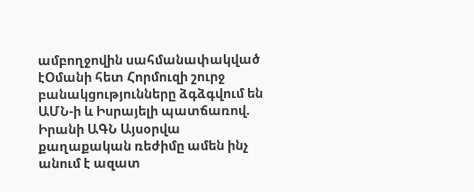ամբողջովին սահմանափակված էՕմանի հետ Հորմուզի շուրջ բանակցությունները ձգձգվում են ԱՄՆ-ի և Իսրայելի պատճառով. Իրանի ԱԳՆ Այսօրվա քաղաքական ռեժիմը ամեն ինչ անում է ազատ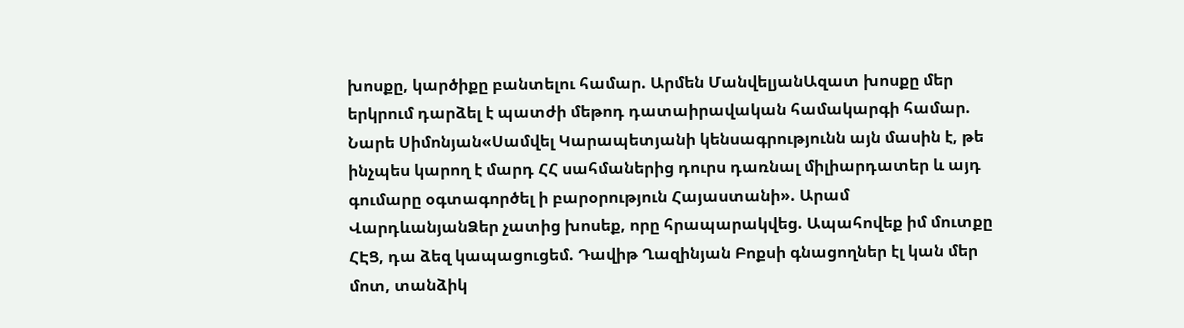խոսքը, կարծիքը բանտելու համար. Արմեն ՄանվելյանԱզատ խոսքը մեր երկրում դարձել է պատժի մեթոդ դատաիրավական համակարգի համար. Նարե Սիմոնյան«Սամվել Կարապետյանի կենսագրությունն այն մասին է, թե ինչպես կարող է մարդ ՀՀ սահմաներից դուրս դառնալ միլիարդատեր և այդ գումարը օգտագործել ի բարօրություն Հայաստանի». Արամ ՎարդևանյանՁեր չատից խոսեք, որը հրապարակվեց. Ապահովեք իմ մուտքը ՀԷՑ, դա ձեզ կապացուցեմ. Դավիթ Ղազինյան Բոքսի գնացողներ էլ կան մեր մոտ, տանձիկ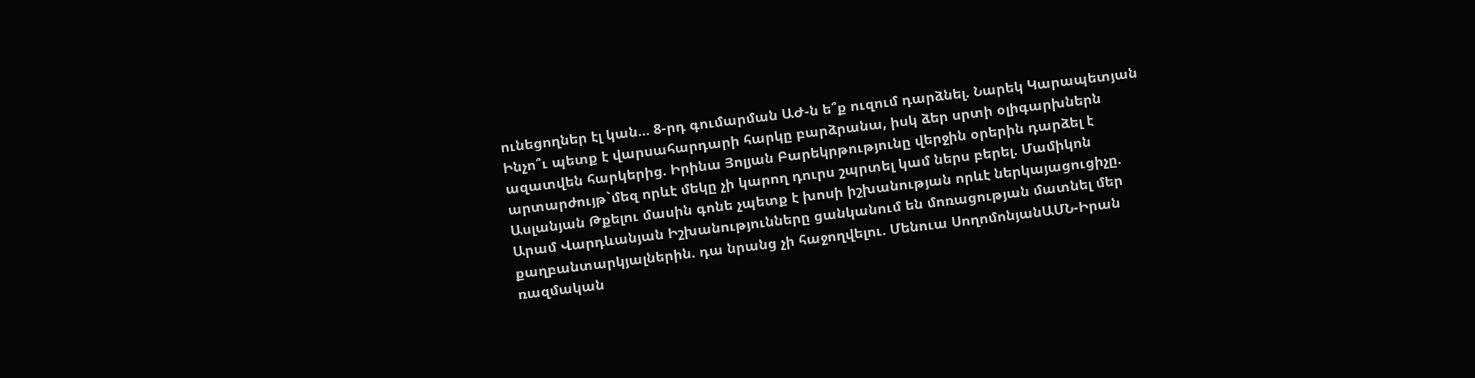ունեցողներ էլ կան... 8-րդ գումարման ԱԺ-ն ե՞ք ուզում դարձնել. Նարեկ Կարապետյան Ինչո՞ւ պետք է վարսահարդարի հարկը բարձրանա, իսկ ձեր սրտի օլիգարխներն ազատվեն հարկերից. Իրինա Յոլյան Բարեկրթությունը վերջին օրերին դարձել է արտարժույթ`մեզ որևէ մեկը չի կարող դուրս շպրտել կամ ներս բերել. Մամիկոն Ասլանյան Թքելու մասին գոնե չպետք է խոսի իշխանության որևէ ներկայացուցիչը. Արամ Վարդևանյան Իշխանությունները ցանկանում են մոռացության մատնել մեր քաղբանտարկյալներին. դա նրանց չի հաջողվելու. Մենուա ՍողոմոնյանԱՄՆ-Իրան ռազմական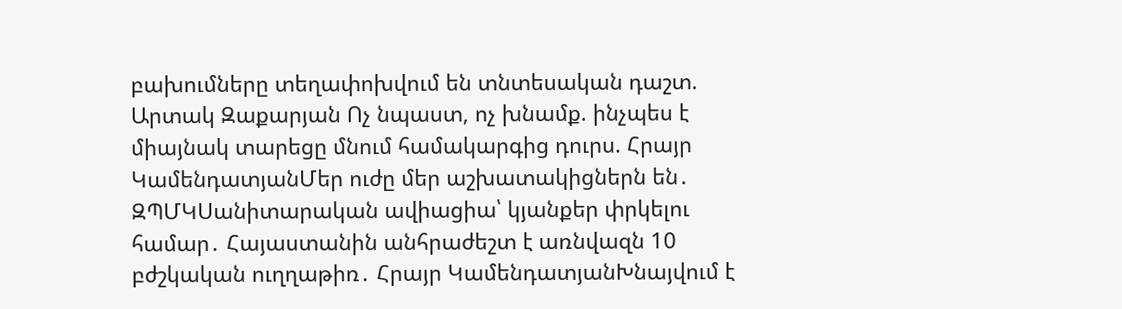բախումները տեղափոխվում են տնտեսական դաշտ. Արտակ Զաքարյան Ոչ նպաստ, ոչ խնամք. ինչպես է միայնակ տարեցը մնում համակարգից դուրս. Հրայր ԿամենդատյանՄեր ուժը մեր աշխատակիցներն են․ ԶՊՄԿՍանիտարական ավիացիա՝ կյանքեր փրկելու համար․ Հայաստանին անհրաժեշտ է առնվազն 10 բժշկական ուղղաթիռ․ Հրայր ԿամենդատյանԽնայվում է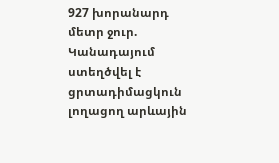927 խորանարդ մետր ջուր. Կանադայում ստեղծվել է ցրտադիմացկուն լողացող արևային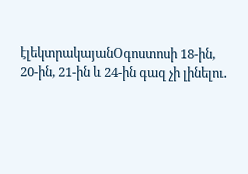էլեկտրակայանՕգոստոսի 18-ին, 20-ին, 21-ին և 24-ին գազ չի լինելու․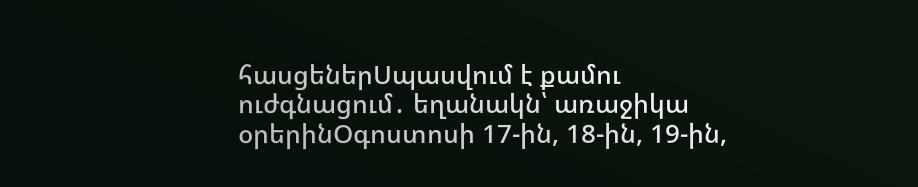հասցեներՍպասվում է քամու ուժգնացում․ եղանակն՝ առաջիկա օրերինՕգոստոսի 17-ին, 18-ին, 19-ին,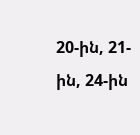20-ին, 21-ին, 24-ին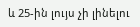և 25-ին լույս չի լինելու